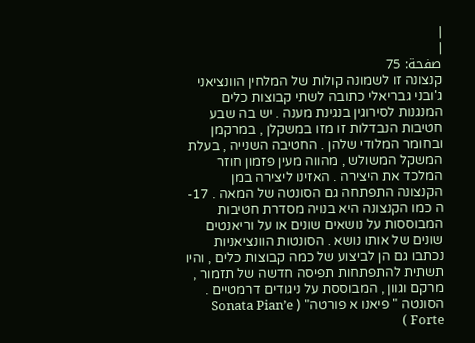|
|
صفحة: 75
קנצונה זו לשמונה קולות של המלחין הוונציאני ג'ובני גבריאלי כתובה לשתי קבוצות כלים המנגנות לסירוגין בנגינת מענה . יש בה שבע חטיבות הנבדלות זו מזו במשקלן , במרקמן ובחומר המלודי שלהן . החטיבה השנייה , בעלת המשקל המשולש , מהווה מעין פזמון חוזר המלכד את היצירה . האזינו ליצירה במן הקנצונה התפתחה גם הסונטה של המאה . 17-ה כמו הקנצונה היא בנויה מסדרת חטיבות המבוססות על נושאים שונים או על וריאנטים שונים של אותו נושא . הסונטות הוונציאניות נכתבו גם הן לביצוע של כמה קבוצות כלים , והיו תשתית להתפתחות תפיסה חדשה של תזמור , מרקם וגוון , המבוססת על ניגודים דרמטיים . הסונטה " פיאנו א פורטה" ( Sonata Pian’e Forte )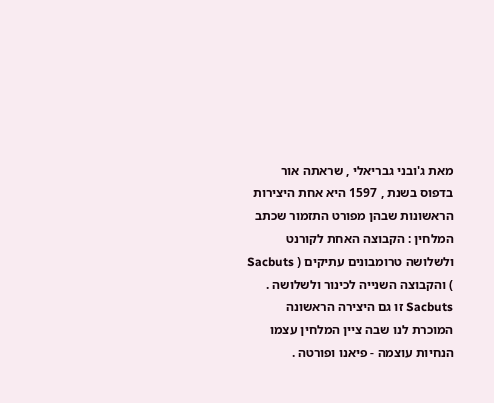מאת ג'ובני גבריאלי , שראתה אור בדפוס בשנת , 1597 היא אחת היצירות הראשונות שבהן מפורט התזמור שכתב המלחין : הקבוצה האחת לקורנט ולשלושה טרומבונים עתיקים ( Sacbuts ) והקבוצה השנייה לכינור ולשלושה . Sacbuts זו גם היצירה הראשונה המוכרת לנו שבה ציין המלחין עצמו הנחיות עוצמה - פיאנו ופורטה .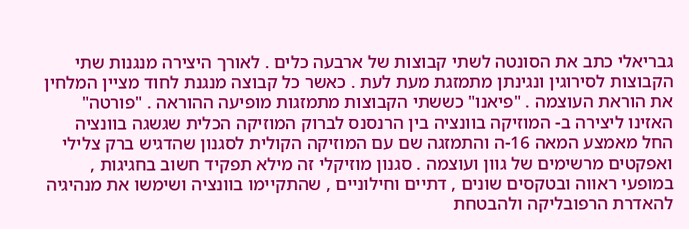גבריאלי כתב את הסונטה לשתי קבוצות של ארבעה כלים . לאורך היצירה מנגנות שתי הקבוצות לסירוגין ונגינתן מתמזגת מעת לעת . כאשר כל קבוצה מנגנת לחוד מציין המלחין את הוראת העוצמה . "פיאנו" כששתי הקבוצות מתמזגות מופיעה ההוראה . "פורטה" האזינו ליצירה ב- המוזיקה בוונציה בין הרנסנס לברוק המוזיקה הכלית שגשגה בוונציה החל מאמצע המאה 16-ה והתמזגה שם עם המוזיקה הקולית לסגנון שהדגיש ברק צלילי ואפקטים מרשימים של גוון ועוצמה . סגנון מוזיקלי זה מילא תפקיד חשוב בחגיגות , במופעי ראווה ובטקסים שונים , דתיים וחילוניים , שהתקיימו בוונציה ושימשו את מנהיגיה להאדרת הרפובליקה ולהבטחת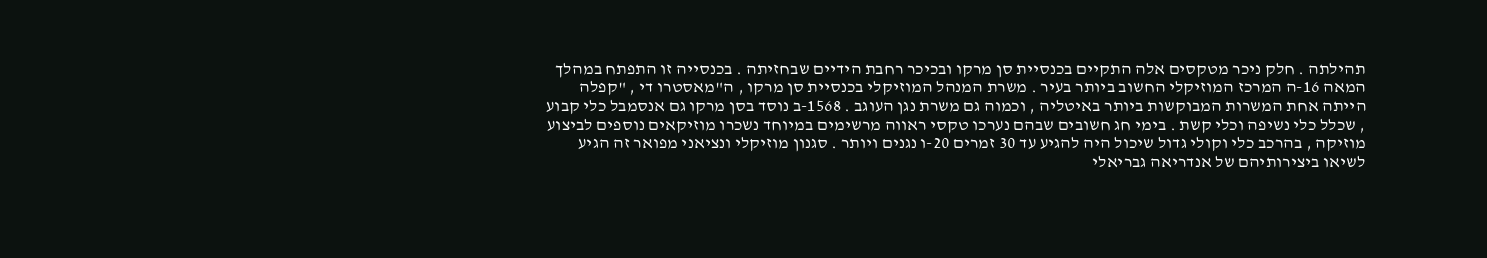תהילתה . חלק ניכר מטקסים אלה התקיים בכנסיית סן מרקו ובכיכר רחבת הידיים שבחזיתה . בכנסייה זו התפתח במהלך המאה 16-ה המרכז המוזיקלי החשוב ביותר בעיר . משרת המנהל המוזיקלי בכנסיית סן מרקו , ה"מאסטרו די , "קפלה הייתה אחת המשרות המבוקשות ביותר באיטליה , וכמוה גם משרת נגן העוגב . 1568-ב נוסד בסן מרקו גם אנסמבל כלי קבוע , שכלל כלי נשיפה וכלי קשת . בימי חג חשובים שבהם נערכו טקסי ראווה מרשימים במיוחד נשכרו מוזיקאים נוספים לביצוע מוזיקה , בהרכב כלי וקולי גדול שיכול היה להגיע עד 30 זמרים 20-ו נגנים ויותר . סגנון מוזיקלי ונציאני מפואר זה הגיע לשיאו ביצירותיהם של אנדריאה גבריאלי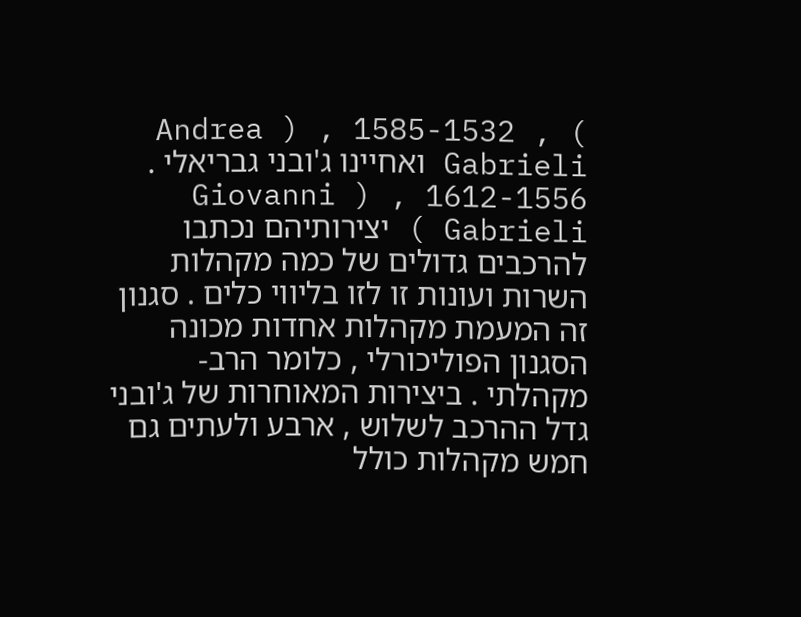Andrea ) , 1585-1532 , ( Gabrieli ואחיינו ג'ובני גבריאלי . 1612-1556 , ( Giovanni Gabrieli ) יצירותיהם נכתבו להרכבים גדולים של כמה מקהלות השרות ועונות זו לזו בליווי כלים . סגנון זה המעמת מקהלות אחדות מכונה הסגנון הפוליכורלי , כלומר הרב-מקהלתי . ביצירות המאוחרות של ג'ובני גדל ההרכב לשלוש , ארבע ולעתים גם חמש מקהלות כולל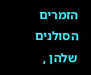הזמרים הסולנים שלהן ,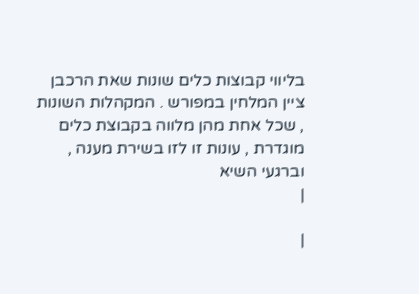בליווי קבוצות כלים שונות שאת הרכבן ציין המלחין במפורש . המקהלות השונות , שכל אחת מהן מלווה בקבוצת כלים מוגדרת , עונות זו לזו בשירת מענה , וברגעי השיא
|

|